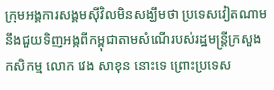ក្រុមអង្គការសង្គមស៊ីវិលមិនសង្ឃឹមថា ប្រទេសវៀតណាមនឹងជួយទិញអង្កពីកម្ពុជាតាមសំណើរបស់រដ្ឋមន្ត្រីក្រសួងកសិកម្ម លោក វេង សាខុន នោះទេ ព្រោះប្រទេស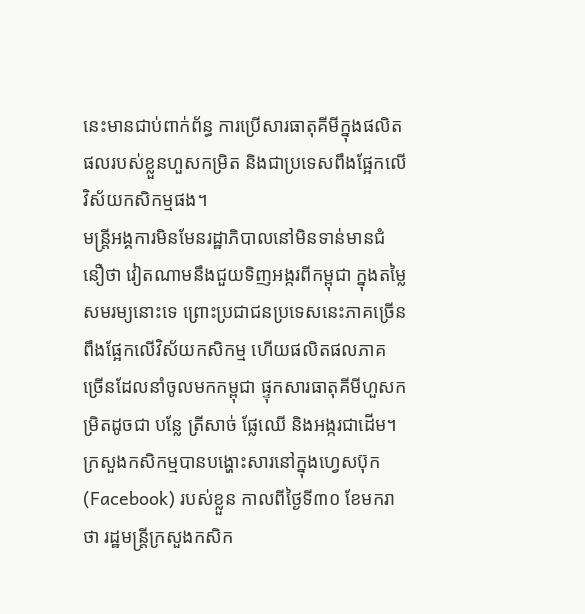នេះមានជាប់ពាក់ព័ន្ធ ការប្រើសារធាតុគីមីក្នុងផលិតផលរបស់ខ្លួនហួសកម្រិត និងជាប្រទេសពឹងផ្អែកលើវិស័យកសិកម្មផង។
មន្ត្រីអង្គការមិនមែនរដ្ឋាភិបាលនៅមិនទាន់មានជំនឿថា វៀតណាមនឹងជួយទិញអង្ករពីកម្ពុជា ក្នុងតម្លៃសមរម្យនោះទេ ព្រោះប្រជាជនប្រទេសនេះភាគច្រើនពឹងផ្អែកលើវិស័យកសិកម្ម ហើយផលិតផលភាគច្រើនដែលនាំចូលមកកម្ពុជា ផ្ទុកសារធាតុគីមីហួសកម្រិតដូចជា បន្លែ ត្រីសាច់ ផ្លែឈើ និងអង្ករជាដើម។
ក្រសួងកសិកម្មបានបង្ហោះសារនៅក្នុងហ្វេសប៊ុក (Facebook) របស់ខ្លួន កាលពីថ្ងៃទី៣០ ខែមករា ថា រដ្ឋមន្ត្រីក្រសួងកសិក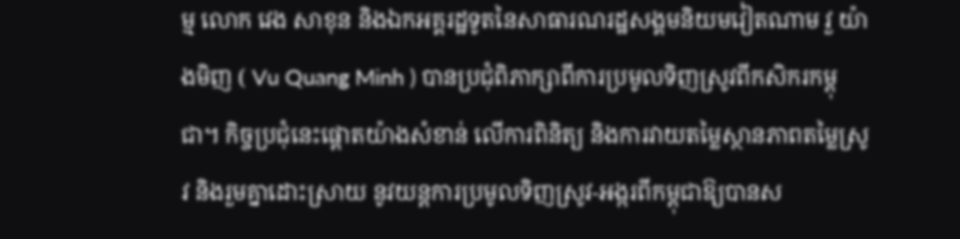ម្ម លោក វេង សាខុន និងឯកអគ្គរដ្ឋទូតនៃសាធារណរដ្ឋសង្គមនិយមវៀតណាម វួ យ៉ាងមិញ ( Vu Quang Minh ) បានប្រជុំពិភាក្សាពីការប្រមូលទិញស្រូវពីកសិករកម្ពុជា។ កិច្ចប្រជុំនេះផ្ដោតយ៉ាងសំខាន់ លើការពិនិត្យ និងការវាយតម្លៃស្ថានភាពតម្លៃស្រូវ និងរួមគ្នាដោះស្រាយ នូវយន្តការប្រមូលទិញស្រូវ-អង្ករពីកម្ពុជាឱ្យបានស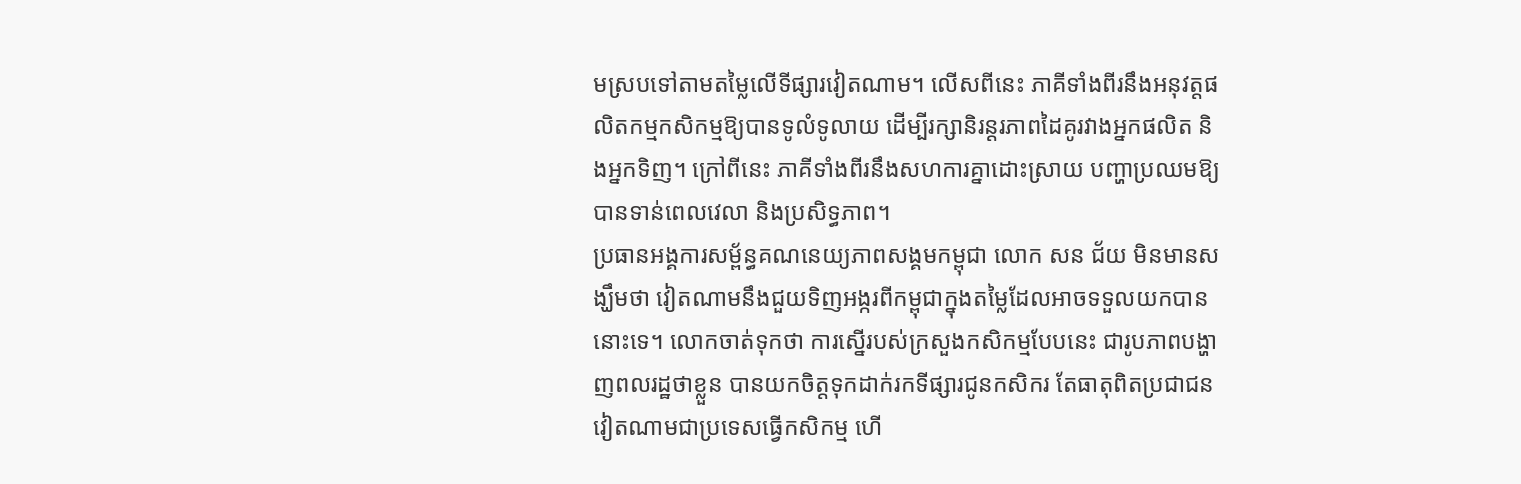មស្របទៅតាមតម្លៃលើទីផ្សារវៀតណាម។ លើសពីនេះ ភាគីទាំងពីរនឹងអនុវត្តផលិតកម្មកសិកម្មឱ្យបានទូលំទូលាយ ដើម្បីរក្សានិរន្តរភាពដៃគូរវាងអ្នកផលិត និងអ្នកទិញ។ ក្រៅពីនេះ ភាគីទាំងពីរនឹងសហការគ្នាដោះស្រាយ បញ្ហាប្រឈមឱ្យបានទាន់ពេលវេលា និងប្រសិទ្ធភាព។
ប្រធានអង្គការសម្ព័ន្ធគណនេយ្យភាពសង្គមកម្ពុជា លោក សន ជ័យ មិនមានសង្ឃឹមថា វៀតណាមនឹងជួយទិញអង្ករពីកម្ពុជាក្នុងតម្លៃដែលអាចទទួលយកបាននោះទេ។ លោកចាត់ទុកថា ការស្នើរបស់ក្រសួងកសិកម្មបែបនេះ ជារូបភាពបង្ហាញពលរដ្ឋថាខ្លួន បានយកចិត្តទុកដាក់រកទីផ្សារជូនកសិករ តែធាតុពិតប្រជាជនវៀតណាមជាប្រទេសធ្វើកសិកម្ម ហើ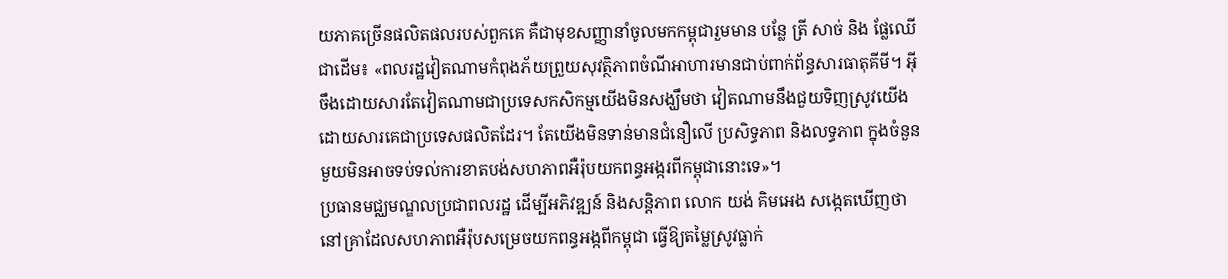យភាគច្រើនផលិតផលរបស់ពួកគេ គឺជាមុខសញ្ញានាំចូលមកកម្ពុជារួមមាន បន្លែ ត្រី សាច់ និង ផ្លែឈើជាដើម៖ «ពលរដ្ឋវៀតណាមកំពុងភ័យព្រួយសុវត្ថិភាពចំណីអាហារមានជាប់ពាក់ព័ន្ធសារធាតុគីមី។ អ៊ីចឹងដោយសារតែវៀតណាមជាប្រទេសកសិកម្មយើងមិនសង្ឃឹមថា វៀតណាមនឹងជួយទិញស្រូវយើង ដោយសារគេជាប្រទេសផលិតដែរ។ តែយើងមិនទាន់មានជំនឿលើ ប្រសិទ្ធភាព និងលទ្ធភាព ក្នុងចំនួនមួយមិនអាចទប់ទល់ការខាតបង់សហភាពអឺរ៉ុបយកពន្ធអង្ករពីកម្ពុជានោះទេ»។
ប្រធានមជ្ឈមណ្ឌលប្រជាពលរដ្ឋ ដើម្បីអភិវឌ្ឍន៍ និងសន្តិភាព លោក យង់ គិមអេង សង្កេតឃើញថា នៅគ្រាដែលសហភាពអឺរ៉ុបសម្រេចយកពន្ធអង្កពីកម្ពុជា ធ្វើឱ្យតម្លៃស្រូវធ្លាក់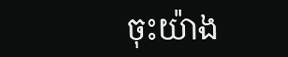ចុះយ៉ាង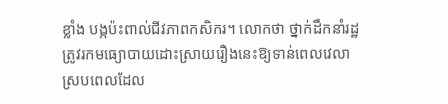ខ្លាំង បង្កប៉ះពាល់ជីវភាពកសិករ។ លោកថា ថ្នាក់ដឹកនាំរដ្ឋ ត្រូវរកមធ្យោបាយដោះស្រាយរឿងនេះឱ្យទាន់ពេលវេលា ស្របពេលដែល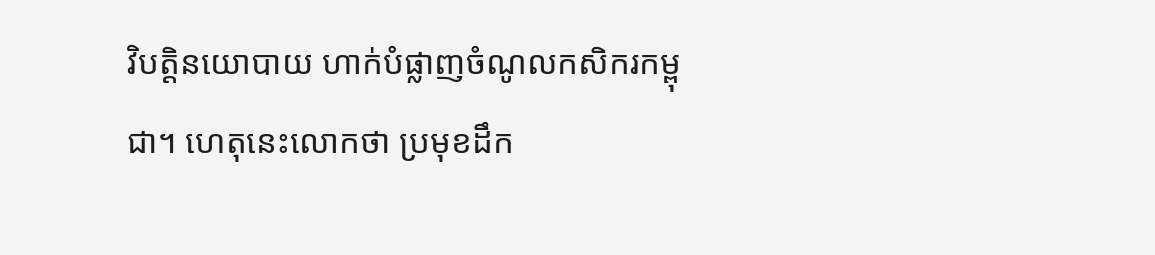វិបត្តិនយោបាយ ហាក់បំផ្លាញចំណូលកសិករកម្ពុជា។ ហេតុនេះលោកថា ប្រមុខដឹក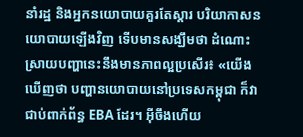នាំរដ្ឋ និងអ្នកនយោបាយគួរតែស្ដារ បរិយាកាសនយោបាយឡើងវិញ ទើបមានសង្ឃឹមថា ដំណោះស្រាយបញ្ហានេះនឹងមានភាពល្អប្រសើរ៖ «យើងឃើញថា បញ្ហានយោបាយនៅប្រទេសកម្ពុជា ក៏វាជាប់ពាក់ព័ន្ធ EBA ដែរ។ អ៊ីចឹងហើយ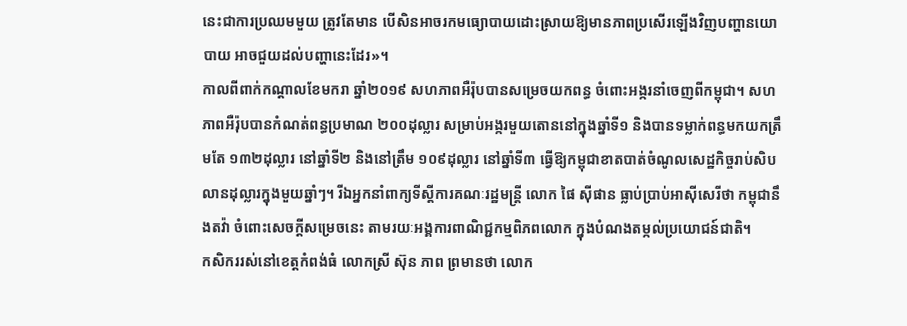នេះជាការប្រឈមមួយ ត្រូវតែមាន បើសិនអាចរកមធ្យោបាយដោះស្រាយឱ្យមានភាពប្រសើរឡើងវិញបញ្ហានយោបាយ អាចជួយដល់បញ្ហានេះដែរ»។
កាលពីពាក់កណ្តាលខែមករា ឆ្នាំ២០១៩ សហភាពអឺរ៉ុបបានសម្រេចយកពន្ធ ចំពោះអង្ករនាំចេញពីកម្ពុជា។ សហភាពអឺរ៉ុបបានកំណត់ពន្ធប្រមាណ ២០០ដុល្លារ សម្រាប់អង្ករមួយតោននៅក្នុងឆ្នាំទី១ និងបានទម្លាក់ពន្ធមកយកត្រឹមតែ ១៣២ដុល្លារ នៅឆ្នាំទី២ និងនៅត្រឹម ១០៩ដុល្លារ នៅឆ្នាំទី៣ ធ្វើឱ្យកម្ពុជាខាតបាត់ចំណូលសេដ្ឋកិច្ចរាប់សិបលានដុល្លារក្នុងមួយឆ្នាំៗ។ រីឯអ្នកនាំពាក្យទីស្ដីការគណៈរដ្ឋមន្ត្រី លោក ផៃ ស៊ីផាន ធ្លាប់ប្រាប់អាស៊ីសេរីថា កម្ពុជានឹងតវ៉ា ចំពោះសេចក្ដីសម្រេចនេះ តាមរយៈអង្គការពាណិជ្ជកម្មពិភពលោក ក្នុងបំណងតម្កល់ប្រយោជន៍ជាតិ។
កសិកររស់នៅខេត្តកំពង់ធំ លោកស្រី ស៊ុន ភាព ព្រមានថា លោក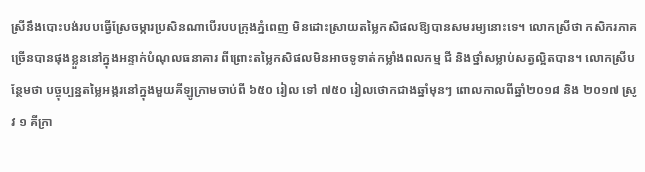ស្រីនឹងបោះបង់របបធ្វើស្រែចម្ការប្រសិនណាបើរបបក្រុងភ្នំពេញ មិនដោះស្រាយតម្លៃកសិផលឱ្យបានសមរម្យនោះទេ។ លោកស្រីថា កសិករភាគច្រើនបានផុងខ្លួននៅក្នុងអន្ទាក់បំណុលធនាគារ ពីព្រោះតម្លៃកសិផលមិនអាចទូទាត់កម្លាំងពលកម្ម ជី និងថ្នាំសម្លាប់សត្វល្អិតបាន។ លោកស្រីបន្ថែមថា បច្ចុប្បន្នតម្លៃអង្ករនៅក្នុងមួយគីឡូក្រាមចាប់ពី ៦៥០ រៀល ទៅ ៧៥០ រៀលថោកជាងឆ្នាំមុនៗ ពោលកាលពីឆ្នាំ២០១៨ និង ២០១៧ ស្រូវ ១ គីក្រា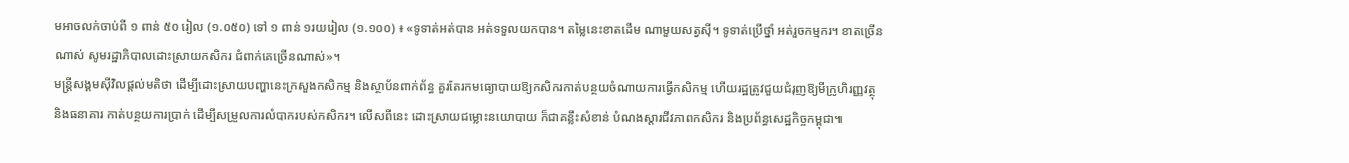មអាចលក់ចាប់ពី ១ ពាន់ ៥០ រៀល (១.០៥០) ទៅ ១ ពាន់ ១រយរៀល (១.១០០) ៖ «ទូទាត់អត់បាន អត់ទទួលយកបាន។ តម្លៃនេះខាតដើម ណាមួយសត្វស៊ី។ ទូទាត់ប្រើថ្នាំ អត់រួចកម្មករ។ ខាតច្រើនណាស់ សូមរដ្ឋាភិបាលដោះស្រាយកសិករ ជំពាក់គេច្រើនណាស់»។
មន្ត្រីសង្គមស៊ីវិលផ្ដល់មតិថា ដើម្បីដោះស្រាយបញ្ហានេះក្រសួងកសិកម្ម និងស្ថាប័នពាក់ព័ន្ធ គួរតែរកមធ្យោបាយឱ្យកសិករកាត់បន្ថយចំណាយការធ្វើកសិកម្ម ហើយរដ្ឋត្រូវជួយជំរុញឱ្យមីក្រូហិរញ្ញវត្ថុ និងធនាគារ កាត់បន្ថយការប្រាក់ ដើម្បីសម្រួលការលំបាករបស់កសិករ។ លើសពីនេះ ដោះស្រាយជម្លោះនយោបាយ ក៏ជាគន្លឹះសំខាន់ បំណងស្ដារជីវភាពកសិករ និងប្រព័ន្ធសេដ្ឋកិច្ចកម្ពុជា៕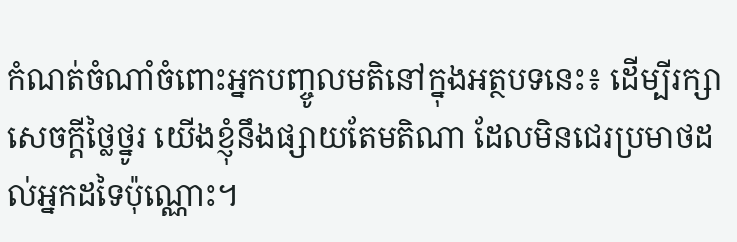កំណត់ចំណាំចំពោះអ្នកបញ្ចូលមតិនៅក្នុងអត្ថបទនេះ៖ ដើម្បីរក្សាសេចក្ដីថ្លៃថ្នូរ យើងខ្ញុំនឹងផ្សាយតែមតិណា ដែលមិនជេរប្រមាថដល់អ្នកដទៃប៉ុណ្ណោះ។